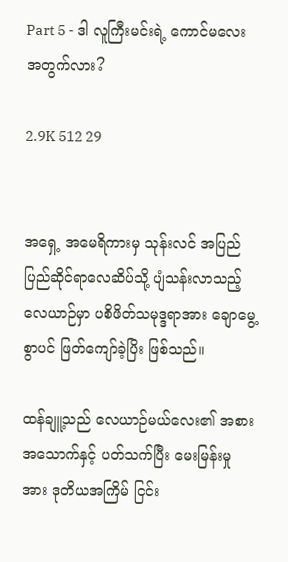Part 5 - ဒါ လူကြီးမင်းရဲ့ ကောင်မလေးအတွက်လား?

2.9K 512 29


အရှေ့ အမေရိကားမှ သုန်းလင် အပြည်ပြည်ဆိုင်ရာလေဆိပ်သို့ ပျံသန်းလာသည့် လေယာဉ်မှာ ပစိဖိတ်သမုဒ္ဒရာအား ချောမွေ့စွာပင် ဖြတ်ကျော်ခဲ့ပြိး ဖြစ်သည်။

ထန်ချူ့သည် လေယာဉ်မယ်လေး၏ အစားအသောက်နှင့် ပတ်သက်ပြီး မေးမြန်းမှုအား ဒုတိယအကြိမ် ငြင်း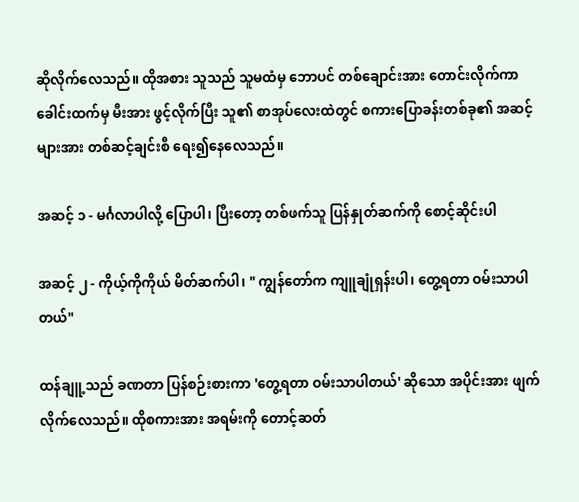ဆိုလိုက်လေသည်။ ထိုအစား သူသည် သူမထံမှ ဘောပင် တစ်ချောင်းအား တောင်းလိုက်ကာ ခေါင်းထက်မှ မီးအား ဖွင့်လိုက်ပြီး သူ၏ စာအုပ်လေးထဲတွင် စကားပြောခန်းတစ်ခု၏ အဆင့်များအား တစ်ဆင့်ချင်းစီ ရေး၍နေလေသည်။

အဆင့် ၁ - မင်္ဂလာပါလို့ ပြောပါ၊ ပြီးတော့ တစ်ဖက်သူ ပြန်နှုတ်ဆက်ကို စောင့်ဆိုင်းပါ

အဆင့် ၂ - ကိုယ့်ကိုကိုယ် မိတ်ဆက်ပါ၊ " ကျွန်တော်က ကျူချုံရှန်းပါ၊ တွေ့ရတာ ဝမ်းသာပါတယ်"

ထန်ချူ့သည် ခဏတာ ပြန်စဉ်းစားကာ 'တွေ့ရတာ ဝမ်းသာပါတယ်' ဆိုသော အပိုင်းအား ဖျက်လိုက်လေသည်။ ထိုစကားအား အရမ်းကို တောင့်ဆတ်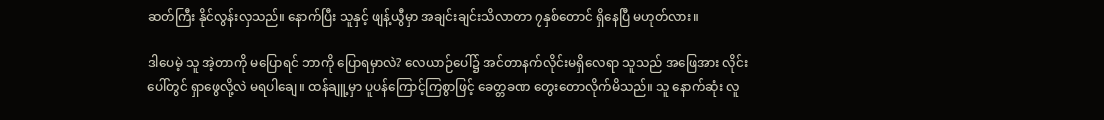ဆတ်ကြီး နိုင်လွန်းလှသည်။ နောက်ပြီး သူနှင့် ဖျန့်ယွီမှာ အချင်းချင်းသိလာတာ ၇နှစ်တောင် ရှိနေပြီ မဟုတ်လား။

ဒါပေမဲ့ သူ အဲ့တာကို မပြောရင် ဘာကို ပြောရမှာလဲ? လေယာဉ်ပေါ်၌ အင်တာနက်လိုင်းမရှိလေရာ သူသည် အဖြေအား လိုင်းပေါ်တွင် ရှာဖွေလို့လဲ မရပါချေ။ ထန်ချူ့မှာ ပူပန်ကြောင့်ကြစွာဖြင့် ခေတ္တခဏ တွေးတောလိုက်မိသည်။ သူ နောက်ဆုံး လူ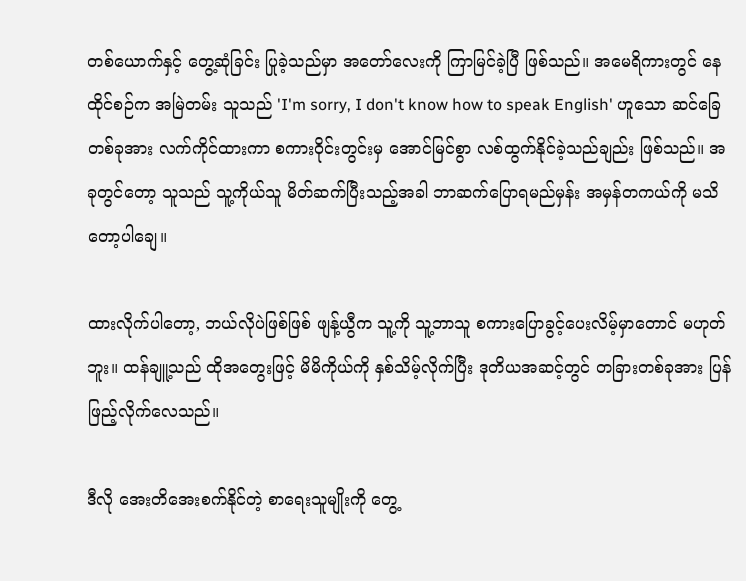တစ်ယောက်နှင့် တွေ့ဆုံခြင်း ပြုခဲ့သည်မှာ အတော်လေးကို ကြာမြင်ခဲ့ပြီ ဖြစ်သည်။ အမေရိကားတွင် နေထိုင်စဉ်က အမြဲတမ်း သူသည် 'I'm sorry, I don't know how to speak English' ဟူသော ဆင်ခြေတစ်ခုအား လက်ကိုင်ထားကာ စကားဝိုင်းတွင်းမှ အောင်မြင်စွာ လစ်ထွက်နိုင်ခဲ့သည်ချည်း ဖြစ်သည်။ အခုတွင်တော့ သူသည် သူ့ကိုယ်သူ မိတ်ဆက်ပြီးသည့်အခါ ဘာဆက်ပြောရမည်မှန်း အမှန်တကယ်ကို မသိတော့ပါချေ။

ထားလိုက်ပါတော့, ဘယ်လိုပဲဖြစ်ဖြစ် ဖျန့်ယွီက သူ့ကို သူ့ဘာသူ စကားပြောခွင့်ပေးလိမ့်မှာတောင် မဟုတ်ဘူး။ ထန်ချူ့သည် ထိုအတွေးဖြင့် မိမိကိုယ်ကို နှစ်သိမ့်လိုက်ပြီး ဒုတိယအဆင့်တွင် တခြားတစ်ခုအား ပြန်ဖြည့်လိုက်လေသည်။

ဒီလို အေးတိအေးစက်နိုင်တဲ့ စာရေးသူမျိုးကို တွေ့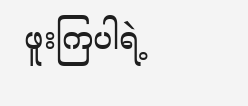ဖူးကြပါရဲ့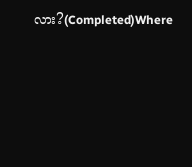လား?(Completed)Where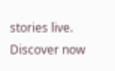stories live. Discover now